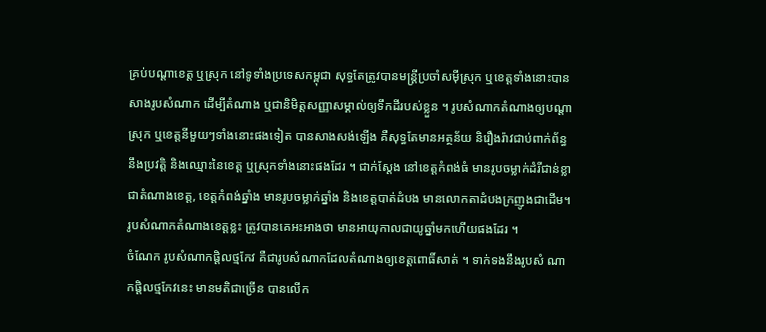គ្រប់បណ្តាខេត្ត ឬស្រុក នៅទូទាំងប្រទេសកម្ពុជា សុទ្ធតែត្រូវបានមន្ត្រីប្រចាំសម៉ីស្រុក ឬខេត្តទាំងនោះបានសាងរូបសំណាក ដើម្បីតំណាង ឬជានិមិត្តសញ្ញាសម្គាល់ឲ្យទឹកដីរបស់ខ្លួន ។ រូបសំណាកតំណាងឲ្យបណ្តាស្រុក ឬខេត្តនីមួយៗទាំងនោះផងទៀត បានសាងសង់ឡើង គឺសុទ្ធតែមានអត្ថន័យ និរឿងរ៉ាវជាប់ពាក់ព័ន្ធនឹងប្រវត្តិ និងឈ្មោះនៃខេត្ត ឬស្រុកទាំងនោះផងដែរ ។ ជាក់ស្តែង នៅខេត្តកំពង់ធំ មានរូបចម្លាក់ដំរីជាន់ខ្លា ជាតំណាងខេត្ត, ខេត្តកំពង់ឆ្នាំង មានរូបចម្លាក់ឆ្នាំង និងខេត្តបាត់ដំបង មានលោកតាដំបងក្រញូងជាដើម។ រូបសំណាកតំណាងខេត្តខ្លះ ត្រូវបានគេអះអាងថា មានអាយុកាលជាយូឆ្នាំមកហើយផងដែរ ។
ចំណែក រូបសំណាកផ្តិលថ្មកែវ គឺជារូបសំណាកដែលតំណាងឲ្យខេត្តពោធិ៍សាត់ ។ ទាក់ទងនឹងរូបសំ ណាកផ្តិលថ្មកែវនេះ មានមតិជាច្រើន បានលើក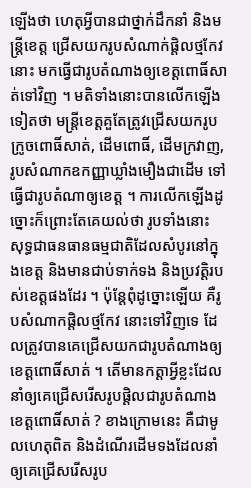ឡើងថា ហេតុអ្វីបានជាថ្នាក់ដឹកនាំ និងមន្ត្រីខេត្ត ជ្រើសយករូបសំណាក់ផ្តិលថ្មកែវនោះ មកធ្វើជារូបតំណាងឲ្យខេត្តពោធិ៍សាត់ទៅវិញ ។ មតិទាំងនោះបានលើកឡើងទៀតថា មន្ត្រីខេត្តគួតែត្រូវជ្រើសយករូបក្រូចពោធិ៍សាត់, ដើមពោធិ៍, ដើមក្រវាញ, រូបសំណាកឧកញ្ញាឃ្លាំងមឿងជាដើម ទៅធ្វើជារូបតំណាឲ្យខេត្ត ។ ការលើកឡើងដូច្នោះក៏ព្រោះតែគេយល់ថា រូបទាំងនោះ សុទ្ធជាធនធានធម្មជាតិដែលសំបូរនៅក្នុងខេត្ត និងមានជាប់ទាក់ទង និងប្រវត្តិរបស់ខេត្តផងដែរ ។ ប៉ុន្តែពុំដូច្នោះឡើយ គឺរូបសំណាកផ្តិលថ្មកែវ នោះទៅវិញទេ ដែលត្រូវបានគេជ្រើសយកជារូបតំណាងឲ្យខេត្តពោធិ៍សាត់ ។ តើមានកត្តាអ្វីខ្លះដែលនាំឲ្យគេជ្រើសរើសរូបផ្តិលជារូបតំណាងខេត្តពោធិ៍សាត់ ? ខាងក្រោមនេះ គឺជាមូលហេតុពិត និងដំណើរដើមទងដែលនាំឲ្យគេជ្រើសរើសរូប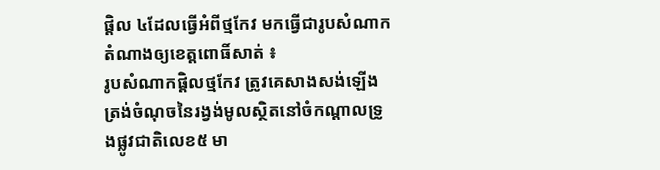ផ្តិល ៤ដែលធ្វើអំពីថ្មកែវ មកធ្វើជារូបសំណាកតំណាងឲ្យខេត្តពោធិ៍សាត់ ៖
រូបសំណាកផ្តិលថ្មកែវ ត្រូវគេសាងសង់ឡើងត្រង់ចំណុចនៃរង្វង់មូលស្ថិតនៅចំកណ្តាលទ្រូងផ្លូវជាតិលេខ៥ មា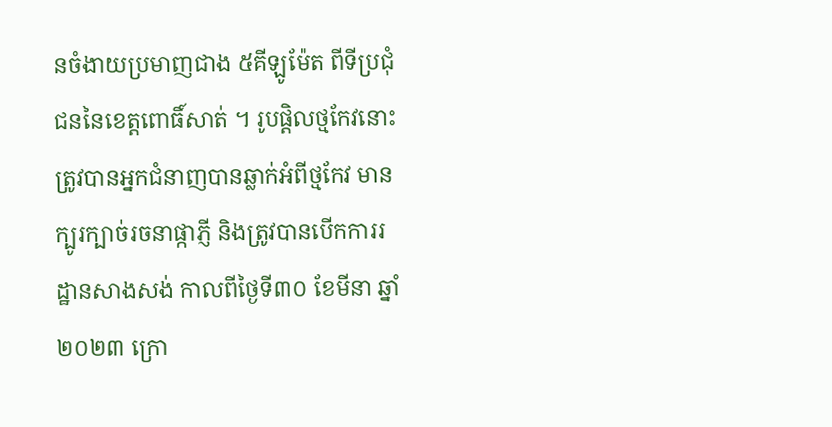នចំងាយប្រមាញជាង ៥គីឡូម៉ែត ពីទីប្រជុំជននៃខេត្តពោធិ៍សាត់ ។ រូបផ្តិលថ្មកែវនោះ ត្រូវបានអ្នកជំនាញបានឆ្លាក់អំពីថ្មកែវ មានក្បូរក្បាច់រចនាផ្កាភ្ញី និងត្រូវបានបើកការរដ្ឋានសាងសង់ កាលពីថ្ងៃទី៣០ ខែមីនា ឆ្នាំ២០២៣ ក្រោ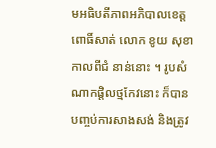មអធិបតីភាពអភិបាលខេត្តពោធិ៍សាត់ លោក ខូយ សុខា កាលពីជំ នាន់នោះ ។ រូបសំណាកផ្តិលថ្មកែវនោះ ក៏បានបញ្ចប់ការសាងសង់ និងត្រូវ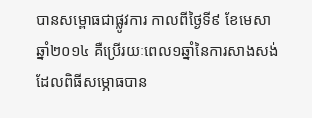បានសម្ពោធជាផ្លូវការ កាលពីថ្ងៃទី៩ ខែមេសា ឆ្នាំ២០១៤ គឺប្រើរយៈពេល១ឆ្នាំនៃការសាងសង់ ដែលពិធីសម្ភោធបាន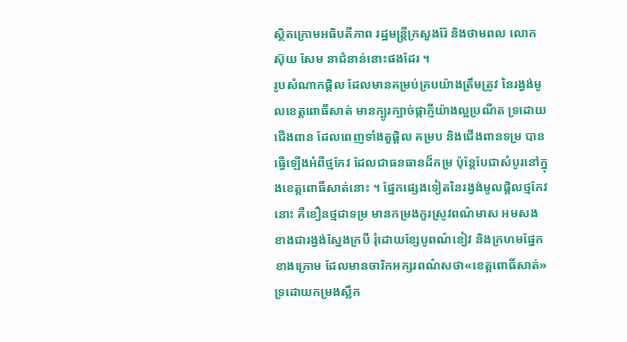ស្ថិតក្រោមអធិបតីភាព រដ្ឋមន្ត្រីក្រសួងរ៉ែ និងថាមពល លោក ស៊ុយ សែម នាជំនាន់នោះផងដែរ ។
រូបសំណាកផ្តិល ដែលមានគម្រប់គ្របយ៉ាងត្រឹមត្រូវ នៃរង្វង់មូលខេត្តពោធិ៍សាត់ មានក្បូរក្បាច់ផ្កាភ្ញីយ៉ាងល្អប្រណីត ទ្រដោយជើងពាន ដែលពេញទាំងតួផ្តិល គម្រប និងជើងពានទម្រ បានធ្វើឡើងអំពីថ្មកែវ ដែលជាធនធានដ៏កម្រ ប៉ុន្តែបែជាសំបូរនៅក្នុងខេត្តពោធិ៍សាត់នោះ ។ ផ្នែកផ្សេងទៀតនៃរង្វង់មូលផ្តិលថ្មកែវនោះ គឺខឿនថ្មជាទម្រ មានកម្រងកួរស្រូវពណ៌មាស អមសងខាងជារង្វង់ស្នែងក្របី រុំដោយខ្សែបូពណ៌ខៀវ និងក្រហមផ្នែកខាងក្រោម ដែលមានចារិកអក្សរពណ៌សថា«ខេត្តពោធិ៍សាត់» ទ្រដោយកម្រងស្លឹក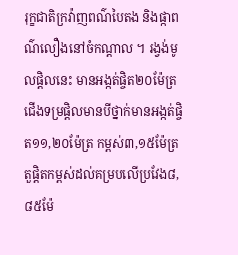រុក្ខជាតិក្រវ៉ាញពណ៌បៃតង និងផ្កាពណ៌លឿងនៅចំកណ្ដាល ។ រង្វង់មូលផ្តិលនេះ មានអង្កត់ផ្ចិត២០ម៉ែត្រ ជើងទម្រផ្តិលមានបីថ្នាក់មានអង្កត់ផ្ចិត១១,២០ម៉ែត្រ កម្ពស់៣,១៥ម៉ែត្រ តួផ្តិតកម្ពស់ដល់គម្របលើប្រវែង៨,៨៥ម៉ែ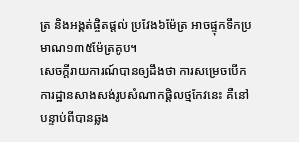ត្រ និងអង្គត់ផ្ចិតផ្តល់ ប្រវែង៦ម៉ែត្រ អាចផ្ទុកទឹកប្រមាណ១៣៥ម៉ែត្រគូប។
សេចក្តីរាយការណ៍បានឲ្យដឹងថា ការសម្រេចបើកការដ្ឋានសាងសង់រូបសំណាកផ្តិលថ្មកែវនេះ គឺនៅបន្ទាប់ពីបានឆ្លង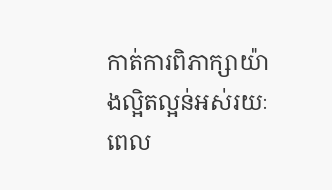កាត់ការពិភាក្សាយ៉ាងល្អិតល្អន់អស់រយៈពេល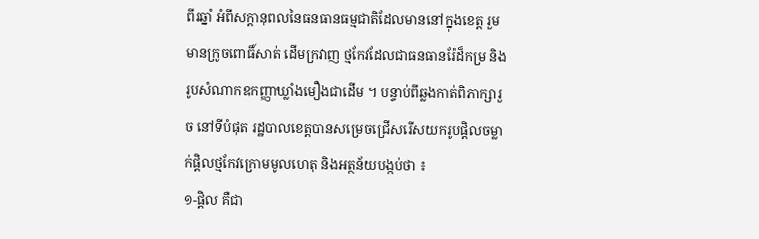ពីរឆ្នាំ អំពីសក្តានុពលនៃធនធានធម្មជាតិដែលមាននៅក្នុងខេត្ត រួមមានក្រូចពោធិ៍សាត់ ដើមក្រវាញ ថ្មកែវដែលជាធនធានរ៉ែដ៏កម្រ និងរូបសំណាកឧកញ្ញាឃ្លាំងមឿងជាដើម ។ បន្ទាប់ពីឆ្លងកាត់ពិភាក្សារួច នៅទីបំផុត រដ្ឋបាលខេត្តបានសម្រេចជ្រើសរើសយករូបផ្តិលចម្លាក់ផ្តិលថ្មកែវក្រោមមូលហេតុ និងអត្ថន័យបង្កប់ថា ៖
១-ផ្ដិល គឺជា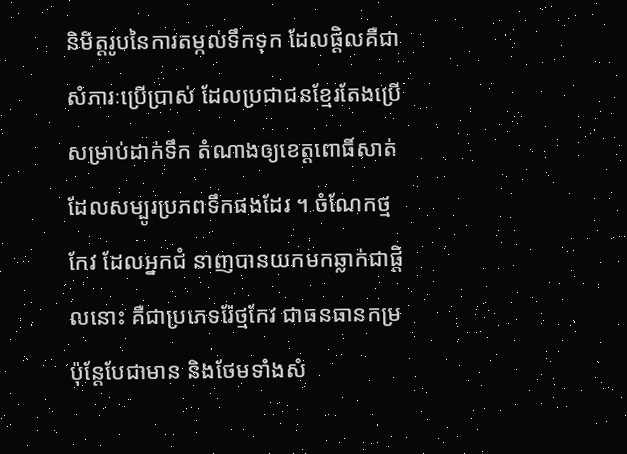និមិត្តរូបនៃការតម្កល់ទឹកទុក ដែលផ្តិលគឺជាសំភារៈប្រើប្រាស់ ដែលប្រជាជនខ្មែរតែងប្រើសម្រាប់ដាក់ទឹក តំណាងឲ្យខេត្តពោធិ៍សាត់ដែលសម្បូរប្រភពទឹកផងដែរ ។ ចំណែកថ្មកែវ ដែលអ្នកជំ នាញបានយកមកឆ្លាក់ជាផ្តិលនោះ គឺជាប្រភេទរ៉ែថ្មកែវ ជាធនធានកម្រ ប៉ុន្តែបែជាមាន និងថែមទាំងសំ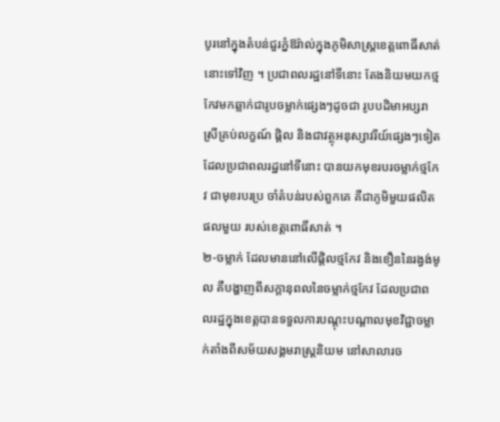បូរនៅក្នុងតំបន់ជួរភ្នំឱរ៉ាល់ក្នុងភូមិសាស្ត្រខេត្តពោធិ៍សាត់នោះទៅវិញ ។ ប្រជាពលរដ្ឋនៅទីនោះ តែងនិយមយកថ្មកែវមកឆ្លាក់ជារូបចម្លាក់ផ្សេងៗដូចជា រូបបដិមាអប្សរា ស្រីគ្រប់លក្ខណ៍ ផ្ដិល និងជាវត្ថុអនុស្សាវរីយ៍ផ្សេងៗទៀត ដែលប្រជាពលរដ្ឋនៅទីនោះ បានយកមុខរបរចម្លាក់ថ្មកែវ ជាមុខរបរប្រ ចាំតំបន់របស់ពួកគេ គឺជាភូមិមួយផលិតផលមួយ របស់ខេត្តពោធិ៍សាត់ ។
២-ចម្លាក់ ដែលមាននៅលើផ្តិលថ្មកែវ និងខឿននៃរង្វង់មូល គឺបង្ហាញពីសក្ដានុពលនៃចម្លាក់ថ្មកែវ ដែលប្រជាពលរដ្ឋក្នុងខេត្តបានទទួលការបណ្ដុះបណ្ដាលមុខវិជ្ជាចម្លាក់តាំងពីសម័យសង្គមរាស្ត្រនិយម នៅសាលារច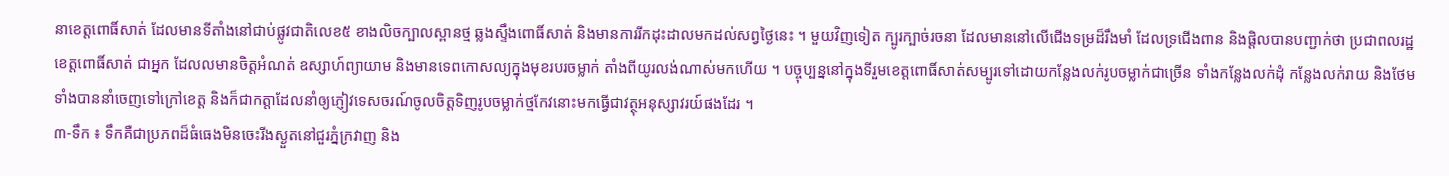នាខេត្តពោធិ៍សាត់ ដែលមានទីតាំងនៅជាប់ផ្លូវជាតិលេខ៥ ខាងលិចក្បាលស្ពានថ្ម ឆ្លងស្ទឹងពោធិ៍សាត់ និងមានការរីកដុះដាលមកដល់សព្វថ្ងៃនេះ ។ មួយវិញទៀត ក្បូរក្បាច់រចនា ដែលមាននៅលើជើងទម្រដ៏រឹងមាំ ដែលទ្រជើងពាន និងផ្ដិលបានបញ្ជាក់ថា ប្រជាពលរដ្ឋខេត្តពោធិ៍សាត់ ជាអ្នក ដែលលមានចិត្តអំណត់ ឧស្សាហ៍ព្យាយាម និងមានទេពកោសល្យក្នុងមុខរបរចម្លាក់ តាំងពីយូរលង់ណាស់មកហើយ ។ បច្ចុប្បន្ននៅក្នុងទីរួមខេត្តពោធិ៍សាត់សម្បូរទៅដោយកន្លែងលក់រូបចម្លាក់ជាច្រើន ទាំងកន្លែងលក់ដុំ កន្លែងលក់រាយ និងថែមទាំងបាននាំចេញទៅក្រៅខេត្ត និងក៏ជាកត្តាដែលនាំឲ្យភ្ញៀវទេសចរណ៍ចូលចិត្តទិញរូបចម្លាក់ថ្មកែវនោះមកធ្វើជាវត្ថុអនុស្សាវរយ៍ផងដែរ ។
៣-ទឹក ៖ ទឹកគឺជាប្រភពដ៏ធំធេងមិនចេះរីងស្ងួតនៅជួរភ្នំក្រវាញ និង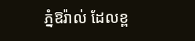ភ្នំឱរ៉ាល់ ដែលខ្ព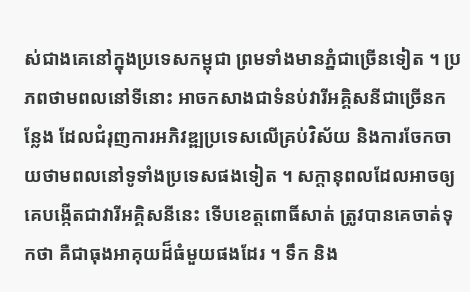ស់ជាងគេនៅក្នុងប្រទេសកម្ពុជា ព្រមទាំងមានភ្នំជាច្រើនទៀត ។ ប្រភពថាមពលនៅទីនោះ អាចកសាងជាទំនប់វារីអគ្គិសនីជាច្រើនកន្លែង ដែលជំរុញការអភិវឌ្ឍប្រទេសលើគ្រប់វិស័យ និងការចែកចាយថាមពលនៅទូទាំងប្រទេសផងទៀត ។ សក្តានុពលដែលអាចឲ្យគេបង្កើតជាវារីអគ្គិសនីនេះ ទើបខេត្តពោធិ៍សាត់ ត្រូវបានគេចាត់ទុកថា គឺជាធុងអាគុយដ៏ធំមួយផងដែរ ។ ទឹក និង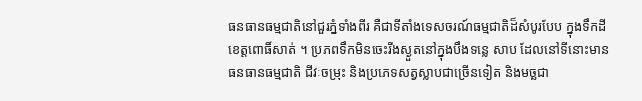ធនធានធម្មជាតិនៅជួរភ្នំទាំងពីរ គឺជាទីតាំងទេសចរណ៍ធម្មជាតិដ៏សំបូរបែប ក្នុងទឹកដីខេត្តពោធិ៍សាត់ ។ ប្រភពទឹកមិនចេះរីងស្ងួតនៅក្នុងបឹងទន្លេ សាប ដែលនៅទីនោះមានធនធានធម្មជាតិ ជីវៈចម្រុះ និងប្រភេទសត្វស្លាបជាច្រើនទៀត និងមច្ឆជា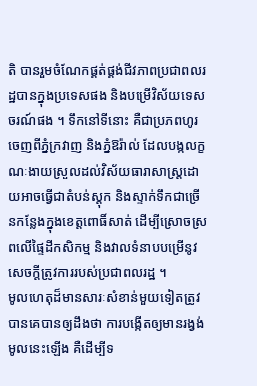តិ បានរួមចំណែកផ្គត់ផ្គង់ជីវភាពប្រជាពលរដ្ឋបានក្នុងប្រទេសផង និងបម្រើវិស័យទេសចរណ៍ផង ។ ទឹកនៅទីនោះ គឺជាប្រភពហូរចេញពីភ្នំក្រវាញ និងភ្នំឱរ៉ាល់ ដែលបង្កលក្ខណៈងាយស្រួលដល់វិស័យធារាសាស្ត្រដោយអាចធ្វើជាតំបន់ស្ដុក និងស្ទាក់ទឹកជាច្រើនកន្លែងក្នុងខេត្តពោធិ៍សាត់ ដើម្បីស្រោចស្រពលើផ្ទៃដីកសិកម្ម និងវាលទំនាបបម្រើនូវសេចក្ដីត្រូវការរបស់ប្រជាពលរដ្ឋ ។
មូលហេតុដ៏មានសារៈសំខាន់មួយទៀតត្រូវបានគេបានឲ្យដឹងថា ការបង្កើតឲ្យមានរង្វង់មូលនេះឡើង គឺដើម្បីទ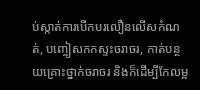ប់ស្កាត់ការបើកបរលឿនលើសកំណត់, បញ្ចៀសកកស្ទះចរាចរ, កាត់បន្ថយគ្រោះថ្នាក់ចរាចរ និងក៏ដើម្បីកែលម្អ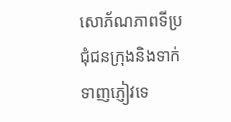សោភ័ណភាពទីប្រជុំជនក្រុងនិងទាក់ទាញភ្ញៀវទេ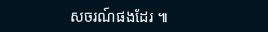សចរណ៍ផងដែរ ៕